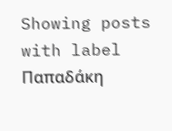Showing posts with label Παπαδάκη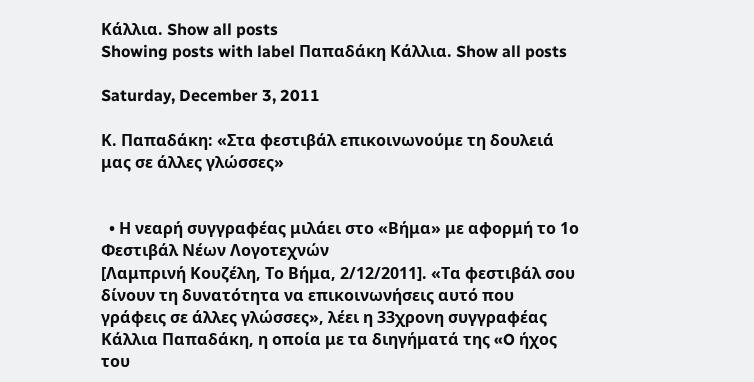Κάλλια. Show all posts
Showing posts with label Παπαδάκη Κάλλια. Show all posts

Saturday, December 3, 2011

Κ. Παπαδάκη: «Στα φεστιβάλ επικοινωνούμε τη δουλειά μας σε άλλες γλώσσες»


  • Η νεαρή συγγραφέας μιλάει στο «Βήμα» με αφορμή το 1ο Φεστιβάλ Νέων Λογοτεχνών
[Λαμπρινή Κουζέλη, Το Βήμα, 2/12/2011]. «Τα φεστιβάλ σου δίνουν τη δυνατότητα να επικοινωνήσεις αυτό που γράφεις σε άλλες γλώσσες», λέει η 33χρονη συγγραφέας Κάλλια Παπαδάκη, η οποία με τα διηγήματά της «O ήχος του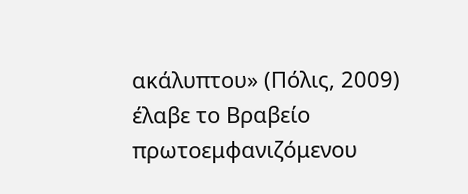ακάλυπτου» (Πόλις, 2009) έλαβε το Βραβείο πρωτοεμφανιζόμενου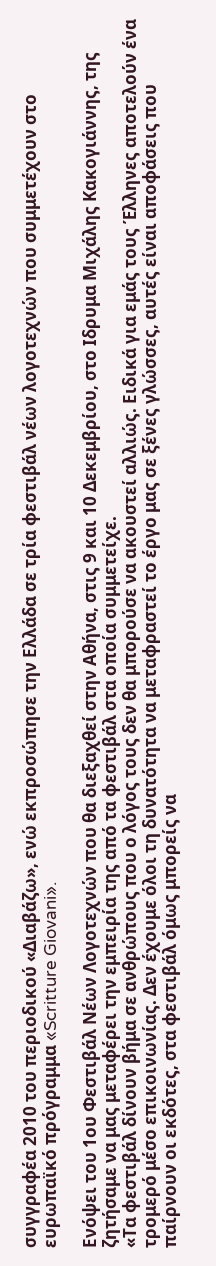συγγραφέα 2010 του περιοδικού «Διαβάζω», ενώ εκπροσώπησε την Ελλάδα σε τρία φεστιβάλ νέων λογοτεχνών που συμμετέχουν στο ευρωπαϊκό πρόγραμμα «Scritture Giovani».

Ενόψει του 1ου Φεστιβάλ Νέων Λογοτεχνών που θα διεξαχθεί στην Αθήνα, στις 9 και 10 Δεκεμβρίου, στο Ιδρυμα Μιχάλης Κακογιάννης, της ζητήσαμε να μας μεταφέρει την εμπειρία της από τα φεστιβάλ στα οποία συμμετείχε.
«Τα φεστιβάλ δίνουν βήμα σε ανθρώπους που ο λόγος τους δεν θα μπορούσε να ακουστεί αλλιώς. Ειδικά για εμάς τους Έλληνες αποτελούν ένα τρομερό μέσο επικοινωνίας. Δεν έχουμε όλοι τη δυνατότητα να μεταφραστεί το έργο μας σε ξένες γλώσσες, αυτές είναι αποφάσεις που παίρνουν οι εκδότες, στα φεστιβάλ όμως μπορείς να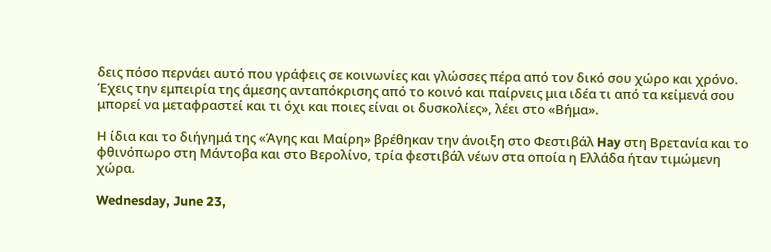δεις πόσο περνάει αυτό που γράφεις σε κοινωνίες και γλώσσες πέρα από τον δικό σου χώρο και χρόνο. Έχεις την εμπειρία της άμεσης ανταπόκρισης από το κοινό και παίρνεις μια ιδέα τι από τα κείμενά σου μπορεί να μεταφραστεί και τι όχι και ποιες είναι οι δυσκολίες», λέει στο «Βήμα».

Η ίδια και το διήγημά της «Άγης και Μαίρη» βρέθηκαν την άνοιξη στο Φεστιβάλ Hay στη Βρετανία και το φθινόπωρο στη Μάντοβα και στο Βερολίνο, τρία φεστιβάλ νέων στα οποία η Ελλάδα ήταν τιμώμενη χώρα.

Wednesday, June 23,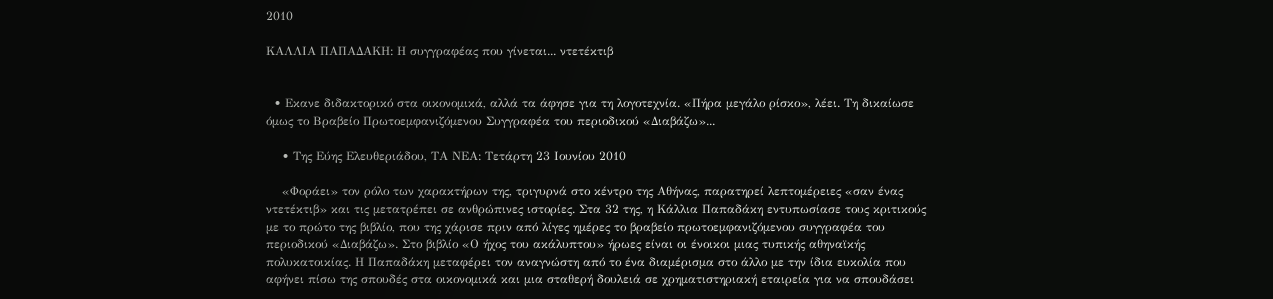2010

ΚΑΛΛΙΑ ΠΑΠΑΔΑΚΗ: Η συγγραφέας που γίνεται... ντετέκτιβ


  • Εκανε διδακτορικό στα οικονοµικά, αλλά τα άφησε για τη λογοτεχνία. «Πήρα µεγάλο ρίσκο», λέει. Τη δικαίωσε όµως το Βραβείο Πρωτοεµφανιζόµενου Συγγραφέα του περιοδικού «Διαβάζω»...

    • Της Εύης Ελευθεριάδου, ΤΑ ΝΕΑ: Τετάρτη 23 Ιουνίου 2010

    «Φοράει» τον ρόλο των χαρακτήρων της, τριγυρνά στο κέντρο της Αθήνας, παρατηρεί λεπτοµέρειες «σαν ένας ντετέκτιβ» και τις µετατρέπει σε ανθρώπινες ιστορίες. Στα 32 της, η Κάλλια Παπαδάκη εντυπωσίασε τους κριτικούς µε το πρώτο της βιβλίο, που της χάρισε πριν από λίγες ηµέρες το βραβείο πρωτοεµφανιζόµενου συγγραφέα του περιοδικού «Διαβάζω». Στο βιβλίο «Ο ήχος του ακάλυπτου» ήρωες είναι οι ένοικοι µιας τυπικής αθηναϊκής πολυκατοικίας. Η Παπαδάκη µεταφέρει τον αναγνώστη από το ένα διαµέρισµα στο άλλο µε την ίδια ευκολία που αφήνει πίσω της σπουδές στα οικονοµικά και µια σταθερή δουλειά σε χρηµατιστηριακή εταιρεία για να σπουδάσει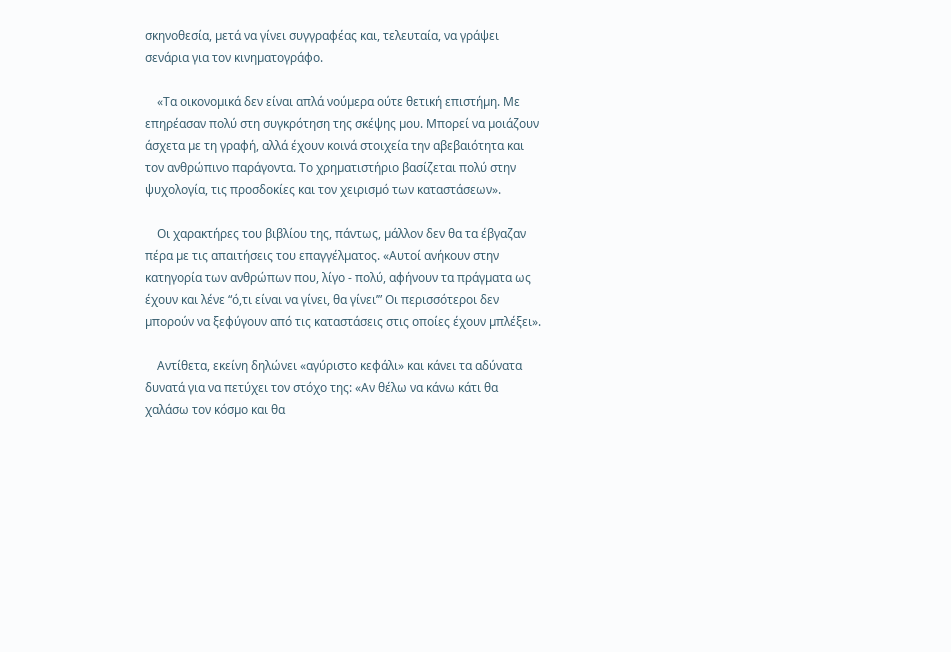σκηνοθεσία, µετά να γίνει συγγραφέας και, τελευταία, να γράψει σενάρια για τον κινηµατογράφο.

    «Τα οικονοµικά δεν είναι απλά νούµερα ούτε θετική επιστήµη. Με επηρέασαν πολύ στη συγκρότηση της σκέψης µου. Μπορεί να µοιάζουν άσχετα µε τη γραφή, αλλά έχουν κοινά στοιχεία την αβεβαιότητα και τον ανθρώπινο παράγοντα. Το χρηµατιστήριο βασίζεται πολύ στην ψυχολογία, τις προσδοκίες και τον χειρισµό των καταστάσεων».

    Οι χαρακτήρες του βιβλίου της, πάντως, µάλλον δεν θα τα έβγαζαν πέρα µε τις απαιτήσεις του επαγγέλµατος. «Αυτοί ανήκουν στην κατηγορία των ανθρώπων που, λίγο - πολύ, αφήνουν τα πράγµατα ως έχουν και λένε “ό,τι είναι να γίνει, θα γίνει’” Οι περισσότεροι δεν µπορούν να ξεφύγουν από τις καταστάσεις στις οποίες έχουν µπλέξει».

    Αντίθετα, εκείνη δηλώνει «αγύριστο κεφάλι» και κάνει τα αδύνατα δυνατά για να πετύχει τον στόχο της: «Αν θέλω να κάνω κάτι θα χαλάσω τον κόσµο και θα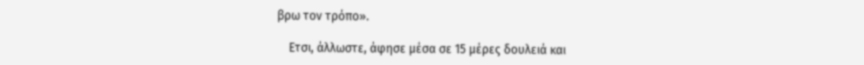βρω τον τρόπο».

    Ετσι, άλλωστε, άφησε µέσα σε 15 µέρες δουλειά και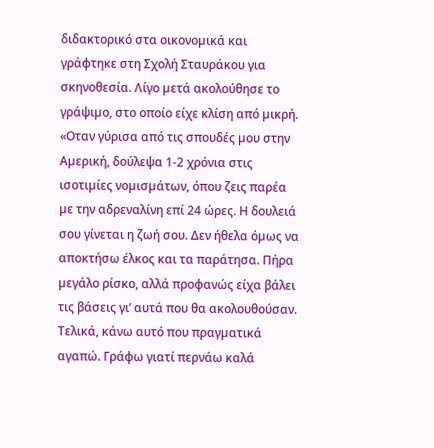διδακτορικό στα οικονοµικά και γράφτηκε στη Σχολή Σταυράκου για σκηνοθεσία. Λίγο µετά ακολούθησε το γράψιµο, στο οποίο είχε κλίση από µικρή. «Οταν γύρισα από τις σπουδές µου στην Αµερική, δούλεψα 1-2 χρόνια στις ισοτιµίες νοµισµάτων, όπου ζεις παρέα µε την αδρεναλίνη επί 24 ώρες. Η δουλειά σου γίνεται η ζωή σου. Δεν ήθελα όµως να αποκτήσω έλκος και τα παράτησα. Πήρα µεγάλο ρίσκο, αλλά προφανώς είχα βάλει τις βάσεις γι’ αυτά που θα ακολουθούσαν. Τελικά, κάνω αυτό που πραγµατικά αγαπώ. Γράφω γιατί περνάω καλά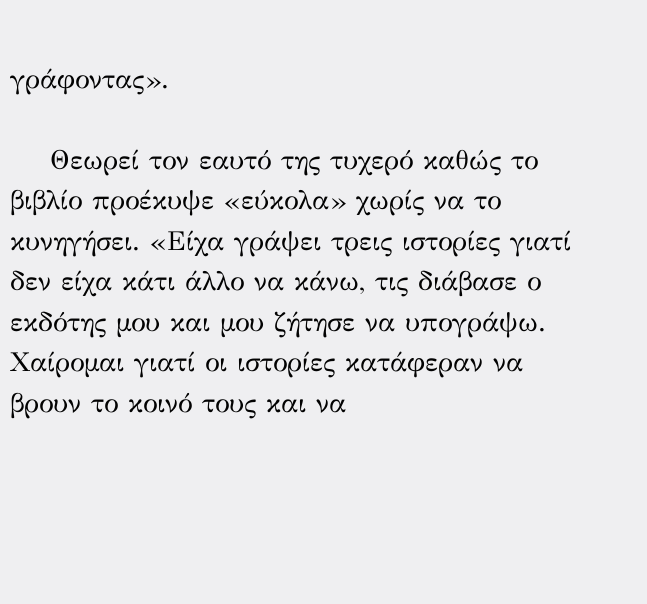γράφοντας».

    Θεωρεί τον εαυτό της τυχερό καθώς το βιβλίο προέκυψε «εύκολα» χωρίς να το κυνηγήσει. «Είχα γράψει τρεις ιστορίες γιατί δεν είχα κάτι άλλο να κάνω, τις διάβασε ο εκδότης µου και µου ζήτησε να υπογράψω. Χαίροµαι γιατί οι ιστορίες κατάφεραν να βρουν το κοινό τους και να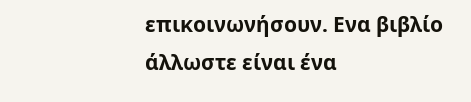επικοινωνήσουν. Ενα βιβλίο άλλωστε είναι ένα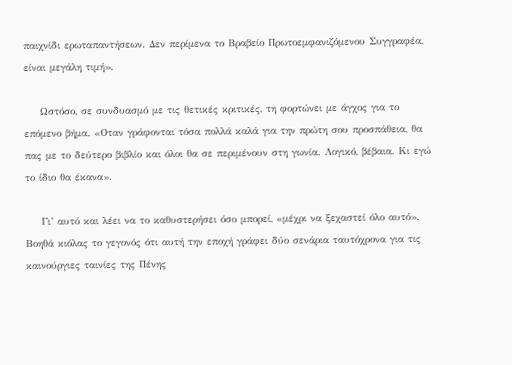παιχνίδι ερωταπαντήσεων. Δεν περίµενα το Βραβείο Πρωτοεµφανιζόµενου Συγγραφέα, είναι µεγάλη τιµή».

    Ωστόσο, σε συνδυασµό µε τις θετικές κριτικές, τη φορτώνει µε άγχος για το επόµενο βήµα. «Οταν γράφονται τόσα πολλά καλά για την πρώτη σου προσπάθεια, θα πας µε το δεύτερο βιβλίο και όλοι θα σε περιµένουν στη γωνία. Λογικό, βέβαια. Κι εγώ το ίδιο θα έκανα».

    Γι’ αυτό και λέει να το καθυστερήσει όσο µπορεί, «µέχρι να ξεχαστεί όλο αυτό». Βοηθά κιόλας το γεγονός ότι αυτή την εποχή γράφει δύο σενάρια ταυτόχρονα για τις καινούργιες ταινίες της Πένης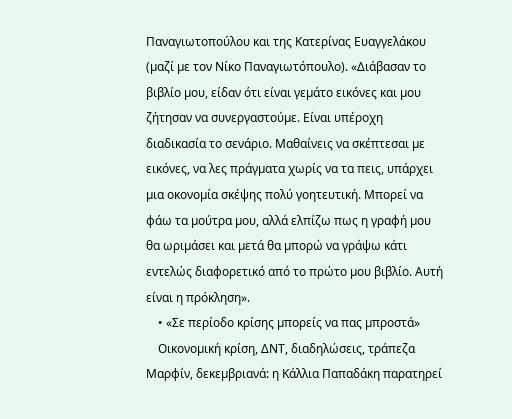Παναγιωτοπούλου και της Κατερίνας Ευαγγελάκου (µαζί µε τον Νίκο Παναγιωτόπουλο). «Διάβασαν το βιβλίο µου, είδαν ότι είναι γεµάτο εικόνες και µου ζήτησαν να συνεργαστούµε. Είναι υπέροχη διαδικασία το σενάριο. Μαθαίνεις να σκέπτεσαι µε εικόνες, να λες πράγµατα χωρίς να τα πεις, υπάρχει µια οκονοµία σκέψης πολύ γοητευτική. Μπορεί να φάω τα µούτρα µου, αλλά ελπίζω πως η γραφή µου θα ωριµάσει και µετά θα µπορώ να γράψω κάτι εντελώς διαφορετικό από το πρώτο µου βιβλίο. Αυτή είναι η πρόκληση».
    • «Σε περίοδο κρίσης µπορείς να πας µπροστά»
    Οικονοµική κρίση, ΔΝΤ, διαδηλώσεις, τράπεζα Μαρφίν, δεκεµβριανά: η Κάλλια Παπαδάκη παρατηρεί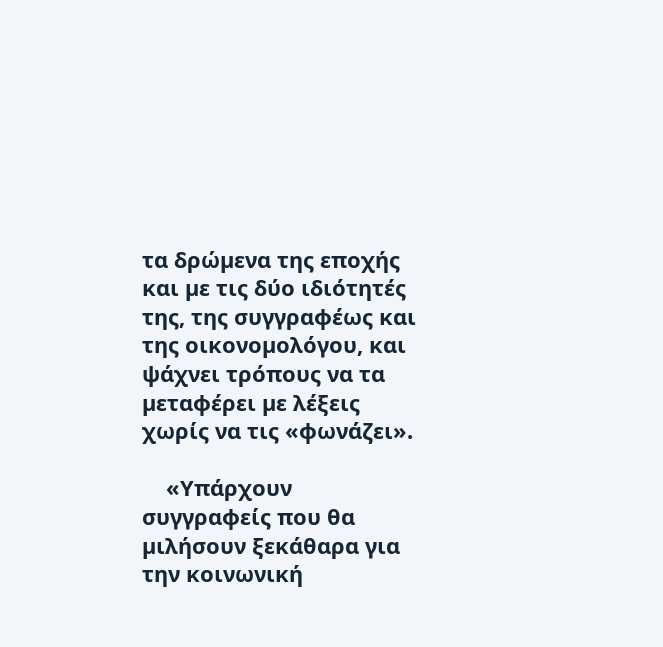τα δρώµενα της εποχής και µε τις δύο ιδιότητές της, της συγγραφέως και της οικονοµολόγου, και ψάχνει τρόπους να τα µεταφέρει µε λέξεις χωρίς να τις «φωνάζει».

    «Υπάρχουν συγγραφείς που θα µιλήσουν ξεκάθαρα για την κοινωνική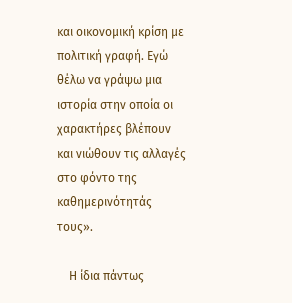και οικονοµική κρίση µε πολιτική γραφή. Εγώ θέλω να γράψω µια ιστορία στην οποία οι χαρακτήρες βλέπουν και νιώθουν τις αλλαγές στο φόντο της καθηµερινότητάς τους».

    Η ίδια πάντως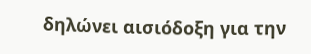δηλώνει αισιόδοξη για την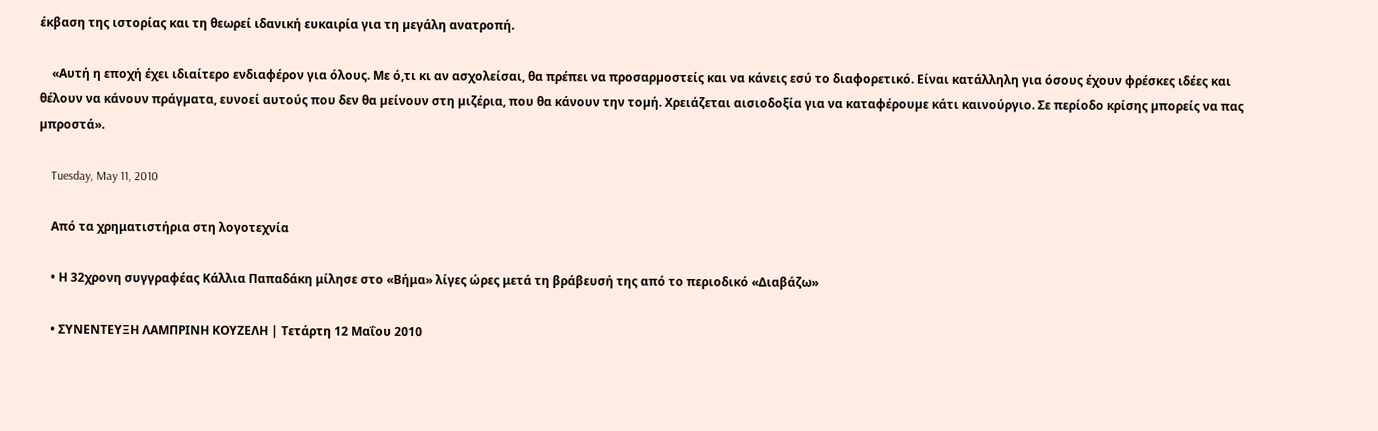έκβαση της ιστορίας και τη θεωρεί ιδανική ευκαιρία για τη µεγάλη ανατροπή.

    «Αυτή η εποχή έχει ιδιαίτερο ενδιαφέρον για όλους. Με ό,τι κι αν ασχολείσαι, θα πρέπει να προσαρµοστείς και να κάνεις εσύ το διαφορετικό. Είναι κατάλληλη για όσους έχουν φρέσκες ιδέες και θέλουν να κάνουν πράγµατα, ευνοεί αυτούς που δεν θα µείνουν στη µιζέρια, που θα κάνουν την τοµή. Χρειάζεται αισιοδοξία για να καταφέρουµε κάτι καινούργιο. Σε περίοδο κρίσης µπορείς να πας µπροστά».

    Tuesday, May 11, 2010

    Από τα χρηματιστήρια στη λογοτεχνία

    • Η 32χρονη συγγραφέας Κάλλια Παπαδάκη μίλησε στο «Βήμα» λίγες ώρες μετά τη βράβευσή της από το περιοδικό «Διαβάζω»

    • ΣΥΝΕΝΤΕΥΞΗ ΛΑΜΠΡΙΝΗ ΚΟΥΖΕΛΗ | Τετάρτη 12 Μαΐου 2010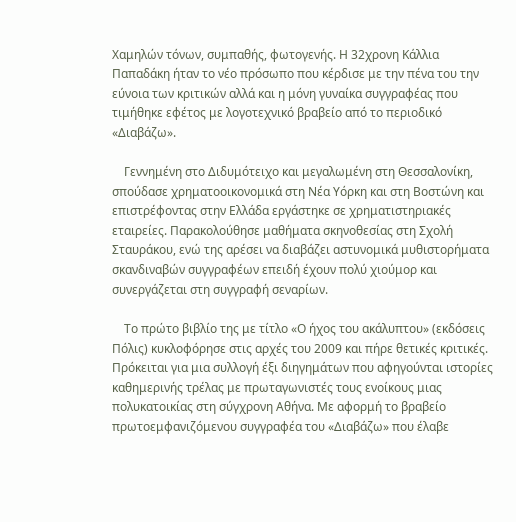Χαμηλών τόνων, συμπαθής, φωτογενής. Η 32χρονη Κάλλια Παπαδάκη ήταν το νέο πρόσωπο που κέρδισε με την πένα του την εύνοια των κριτικών αλλά και η μόνη γυναίκα συγγραφέας που τιμήθηκε εφέτος με λογοτεχνικό βραβείο από το περιοδικό «Διαβάζω».

    Γεννημένη στο Διδυμότειχο και μεγαλωμένη στη Θεσσαλονίκη, σπούδασε χρηματοοικονομικά στη Νέα Υόρκη και στη Βοστώνη και επιστρέφοντας στην Ελλάδα εργάστηκε σε χρηματιστηριακές εταιρείες. Παρακολούθησε μαθήματα σκηνοθεσίας στη Σχολή Σταυράκου, ενώ της αρέσει να διαβάζει αστυνομικά μυθιστορήματα σκανδιναβών συγγραφέων επειδή έχουν πολύ χιούμορ και συνεργάζεται στη συγγραφή σεναρίων.

    Το πρώτο βιβλίο της με τίτλο «Ο ήχος του ακάλυπτου» (εκδόσεις Πόλις) κυκλοφόρησε στις αρχές του 2009 και πήρε θετικές κριτικές. Πρόκειται για μια συλλογή έξι διηγημάτων που αφηγούνται ιστορίες καθημερινής τρέλας με πρωταγωνιστές τους ενοίκους μιας πολυκατοικίας στη σύγχρονη Αθήνα. Με αφορμή το βραβείο πρωτοεμφανιζόμενου συγγραφέα του «Διαβάζω» που έλαβε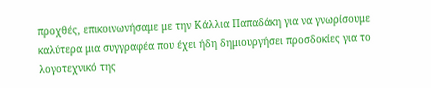προχθές, επικοινωνήσαμε με την Κάλλια Παπαδάκη για να γνωρίσουμε καλύτερα μια συγγραφέα που έχει ήδη δημιουργήσει προσδοκίες για το λογοτεχνικό της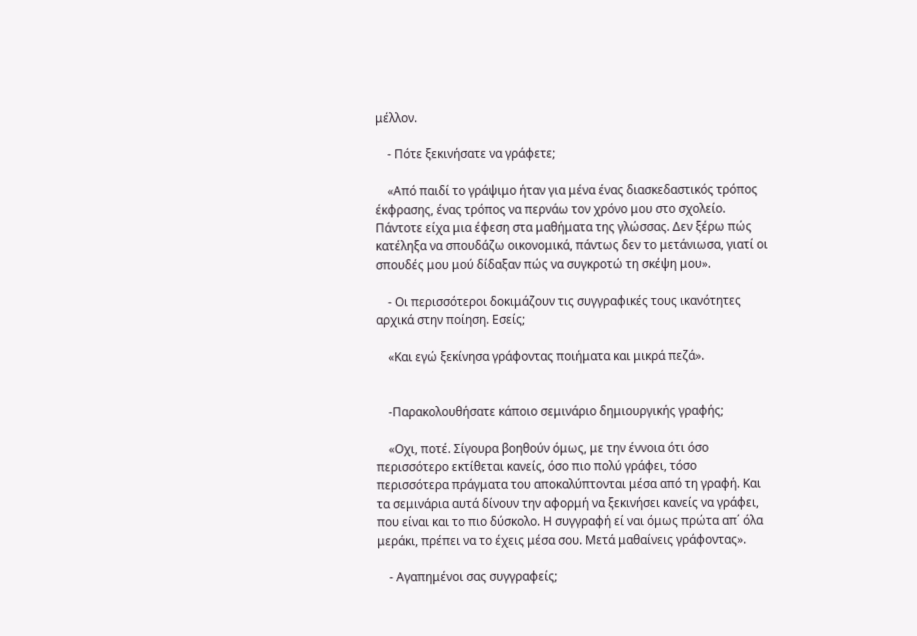μέλλον.

    - Πότε ξεκινήσατε να γράφετε;

    «Από παιδί το γράψιμο ήταν για μένα ένας διασκεδαστικός τρόπος έκφρασης, ένας τρόπος να περνάω τον χρόνο μου στο σχολείο. Πάντοτε είχα μια έφεση στα μαθήματα της γλώσσας. Δεν ξέρω πώς κατέληξα να σπουδάζω οικονομικά, πάντως δεν το μετάνιωσα, γιατί οι σπουδές μου μού δίδαξαν πώς να συγκροτώ τη σκέψη μου».

    - Οι περισσότεροι δοκιμάζουν τις συγγραφικές τους ικανότητες αρχικά στην ποίηση. Εσείς;

    «Και εγώ ξεκίνησα γράφοντας ποιήματα και μικρά πεζά».


    -Παρακολουθήσατε κάποιο σεμινάριο δημιουργικής γραφής;

    «Οχι, ποτέ. Σίγουρα βοηθούν όμως, με την έννοια ότι όσο περισσότερο εκτίθεται κανείς, όσο πιο πολύ γράφει, τόσο περισσότερα πράγματα του αποκαλύπτονται μέσα από τη γραφή. Και τα σεμινάρια αυτά δίνουν την αφορμή να ξεκινήσει κανείς να γράφει, που είναι και το πιο δύσκολο. Η συγγραφή εί ναι όμως πρώτα απ΄ όλα μεράκι, πρέπει να το έχεις μέσα σου. Μετά μαθαίνεις γράφοντας».

    - Αγαπημένοι σας συγγραφείς;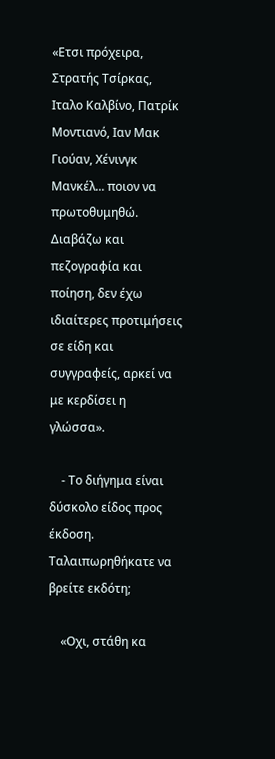«Ετσι πρόχειρα, Στρατής Τσίρκας, Ιταλο Καλβίνο, Πατρίκ Μοντιανό, Ιαν Μακ Γιούαν, Χένινγκ Μανκέλ... ποιον να πρωτοθυμηθώ. Διαβάζω και πεζογραφία και ποίηση, δεν έχω ιδιαίτερες προτιμήσεις σε είδη και συγγραφείς, αρκεί να με κερδίσει η γλώσσα».

    - Το διήγημα είναι δύσκολο είδος προς έκδοση. Ταλαιπωρηθήκατε να βρείτε εκδότη;

    «Οχι, στάθη κα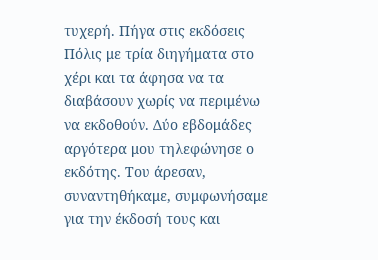τυχερή. Πήγα στις εκδόσεις Πόλις με τρία διηγήματα στο χέρι και τα άφησα να τα διαβάσουν χωρίς να περιμένω να εκδοθούν. Δύο εβδομάδες αργότερα μου τηλεφώνησε ο εκδότης. Του άρεσαν, συναντηθήκαμε, συμφωνήσαμε για την έκδοσή τους και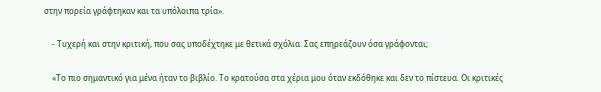στην πορεία γράφτηκαν και τα υπόλοιπα τρία».

    - Τυχερή και στην κριτική, που σας υποδέχτηκε με θετικά σχόλια. Σας επηρεάζουν όσα γράφονται;

    «Το πιο σημαντικό για μένα ήταν το βιβλίο. Το κρατούσα στα χέρια μου όταν εκδόθηκε και δεν το πίστευα. Οι κριτικές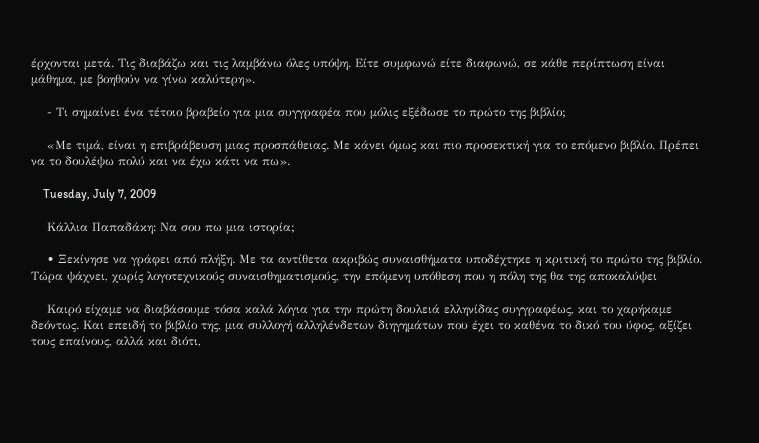έρχονται μετά. Τις διαβάζω και τις λαμβάνω όλες υπόψη. Είτε συμφωνώ είτε διαφωνώ, σε κάθε περίπτωση είναι μάθημα, με βοηθούν να γίνω καλύτερη».

    - Τι σημαίνει ένα τέτοιο βραβείο για μια συγγραφέα που μόλις εξέδωσε το πρώτο της βιβλίο;

    «Με τιμά, είναι η επιβράβευση μιας προσπάθειας. Με κάνει όμως και πιο προσεκτική για το επόμενο βιβλίο. Πρέπει να το δουλέψω πολύ και να έχω κάτι να πω».

    Tuesday, July 7, 2009

    Κάλλια Παπαδάκη: Να σου πω μια ιστορία;

    • Ξεκίνησε να γράφει από πλήξη. Με τα αντίθετα ακριβώς συναισθήματα υποδέχτηκε η κριτική το πρώτο της βιβλίο. Τώρα ψάχνει, χωρίς λογοτεχνικούς συναισθηματισμούς, την επόμενη υπόθεση που η πόλη της θα της αποκαλύψει

    Καιρό είχαμε να διαβάσουμε τόσα καλά λόγια για την πρώτη δουλειά ελληνίδας συγγραφέως, και το χαρήκαμε δεόντως. Και επειδή το βιβλίο της, μια συλλογή αλληλένδετων διηγημάτων που έχει το καθένα το δικό του ύφος, αξίζει τους επαίνους, αλλά και διότι,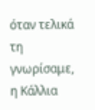όταν τελικά τη γνωρίσαμε, η Κάλλια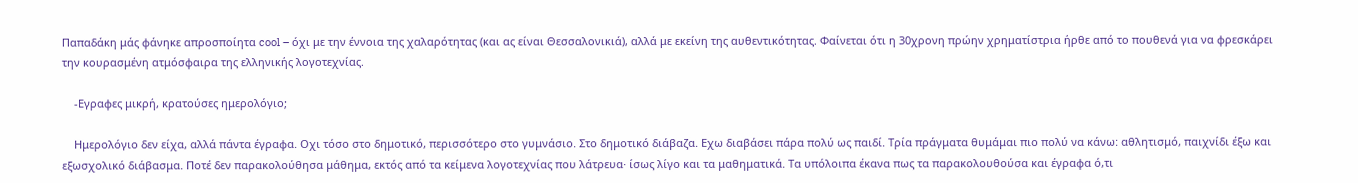Παπαδάκη μάς φάνηκε απροσποίητα cool – όχι με την έννοια της χαλαρότητας (και ας είναι Θεσσαλονικιά), αλλά με εκείνη της αυθεντικότητας. Φαίνεται ότι η 30χρονη πρώην χρηματίστρια ήρθε από το πουθενά για να φρεσκάρει την κουρασμένη ατμόσφαιρα της ελληνικής λογοτεχνίας.

    -Εγραφες μικρή, κρατούσες ημερολόγιο;

    Ημερολόγιο δεν είχα, αλλά πάντα έγραφα. Οχι τόσο στο δημοτικό, περισσότερο στο γυμνάσιο. Στο δημοτικό διάβαζα. Εχω διαβάσει πάρα πολύ ως παιδί. Τρία πράγματα θυμάμαι πιο πολύ να κάνω: αθλητισμό, παιχνίδι έξω και εξωσχολικό διάβασμα. Ποτέ δεν παρακολούθησα μάθημα, εκτός από τα κείμενα λογοτεχνίας που λάτρευα· ίσως λίγο και τα μαθηματικά. Τα υπόλοιπα έκανα πως τα παρακολουθούσα και έγραφα ό,τι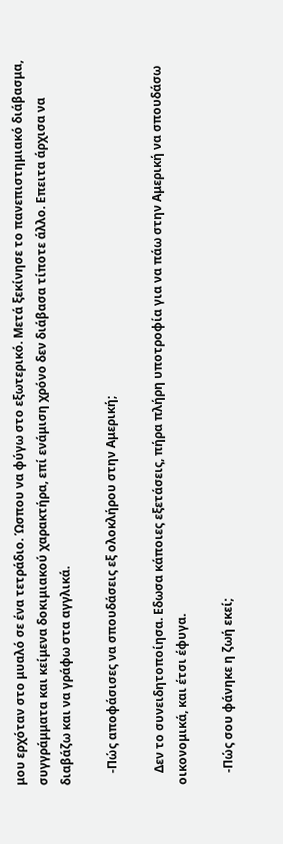μου ερχόταν στο μυαλό σε ένα τετράδιο. Ώσπου να φύγω στο εξωτερικό. Μετά ξεκίνησε το πανεπιστημιακό διάβασμα, συγγράμματα και κείμενα δοκιμιακού χαρακτήρα, επί ενάμιση χρόνο δεν διάβασα τίποτε άλλο. Επειτα άρχισα να διαβάζω και να γράφω στα αγγλικά.

    -Πώς αποφάσισες να σπουδάσεις εξ ολοκλήρου στην Αμερική;

    Δεν το συνειδητοποίησα. Εδωσα κάποιες εξετάσεις, πήρα πλήρη υποτροφία για να πάω στην Αμερική να σπουδάσω οικονομικά, και έτσι έφυγα.

    -Πώς σου φάνηκε η ζωή εκεί;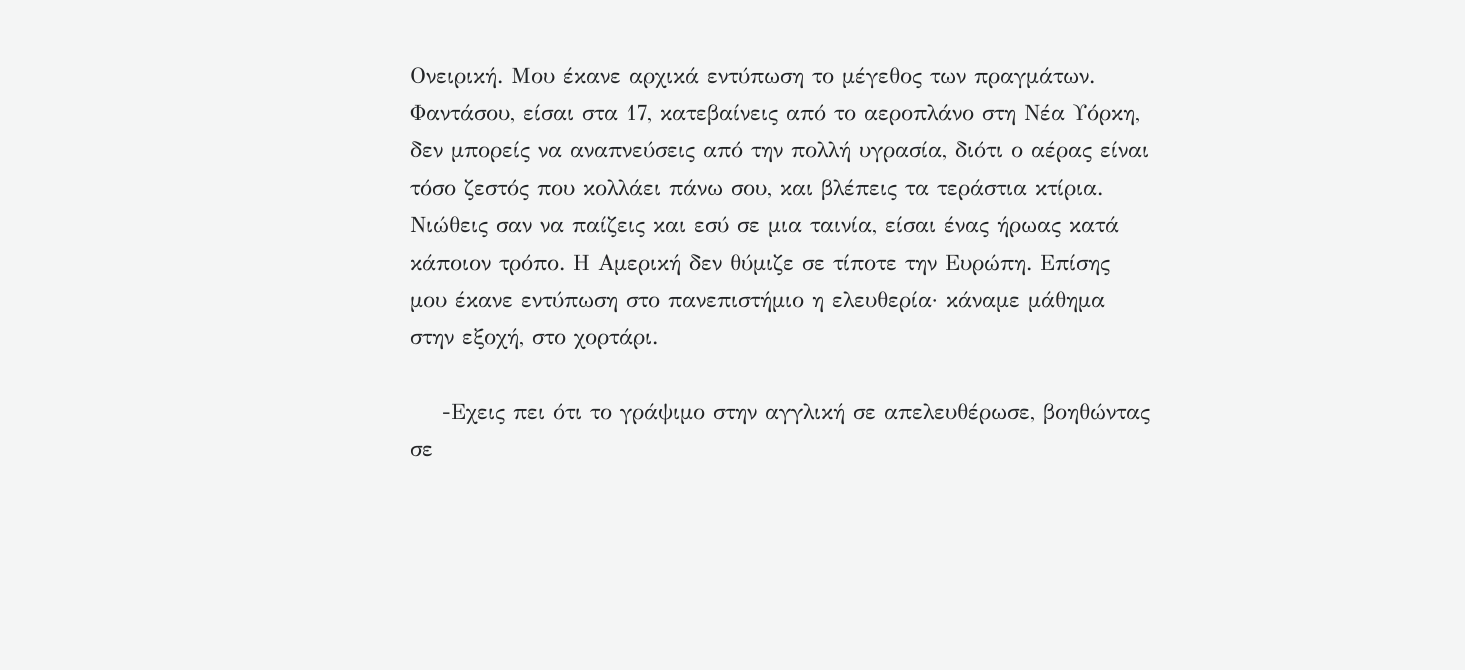Ονειρική. Μου έκανε αρχικά εντύπωση το μέγεθος των πραγμάτων. Φαντάσου, είσαι στα 17, κατεβαίνεις από το αεροπλάνο στη Νέα Υόρκη, δεν μπορείς να αναπνεύσεις από την πολλή υγρασία, διότι ο αέρας είναι τόσο ζεστός που κολλάει πάνω σου, και βλέπεις τα τεράστια κτίρια. Νιώθεις σαν να παίζεις και εσύ σε μια ταινία, είσαι ένας ήρωας κατά κάποιον τρόπο. Η Αμερική δεν θύμιζε σε τίποτε την Ευρώπη. Επίσης μου έκανε εντύπωση στο πανεπιστήμιο η ελευθερία· κάναμε μάθημα στην εξοχή, στο χορτάρι.

    -Εχεις πει ότι το γράψιμο στην αγγλική σε απελευθέρωσε, βοηθώντας σε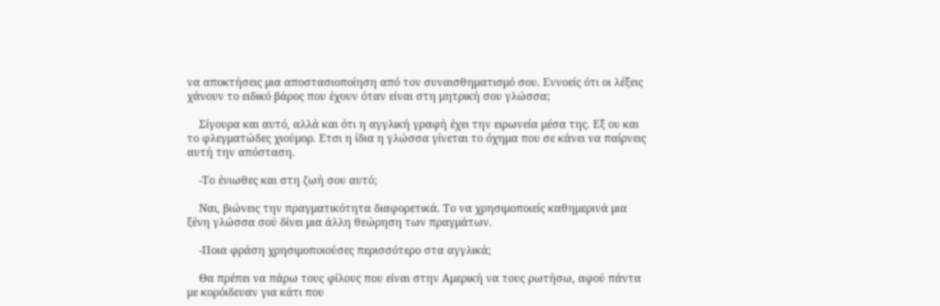να αποκτήσεις μια αποστασιοποίηση από τον συναισθηματισμό σου. Εννοείς ότι οι λέξεις χάνουν το ειδικό βάρος που έχουν όταν είναι στη μητρική σου γλώσσα;

    Σίγουρα και αυτό, αλλά και ότι η αγγλική γραφή έχει την ειρωνεία μέσα της. Εξ ου και το φλεγματώδες χιούμορ. Ετσι η ίδια η γλώσσα γίνεται το όχημα που σε κάνει να παίρνεις αυτή την απόσταση.

    -Το ένιωθες και στη ζωή σου αυτό;

    Ναι, βιώνεις την πραγματικότητα διαφορετικά. Το να χρησιμοποιείς καθημερινά μια ξένη γλώσσα σού δίνει μια άλλη θεώρηση των πραγμάτων.

    -Ποια φράση χρησιμοποιούσες περισσότερο στα αγγλικά;

    Θα πρέπει να πάρω τους φίλους που είναι στην Αμερική να τους ρωτήσω, αφού πάντα με κορόιδευαν για κάτι που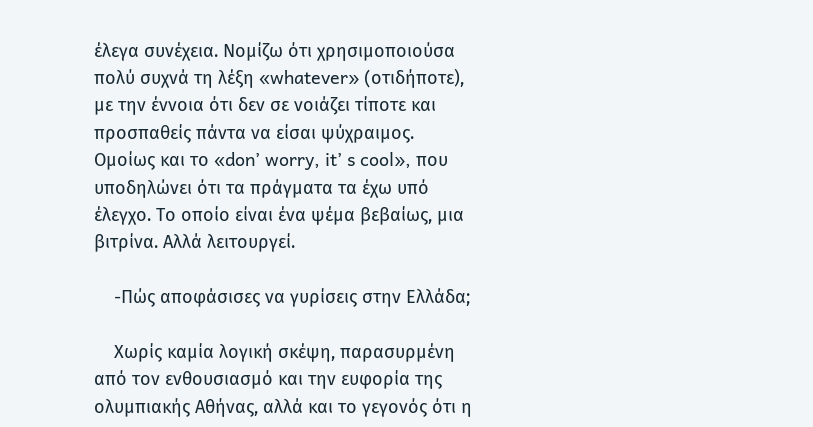έλεγα συνέχεια. Νομίζω ότι χρησιμοποιούσα πολύ συχνά τη λέξη «whatever» (oτιδήποτε), με την έννοια ότι δεν σε νοιάζει τίποτε και προσπαθείς πάντα να είσαι ψύχραιμος. Ομοίως και το «don’ worry, it’ s cool», που υποδηλώνει ότι τα πράγματα τα έχω υπό έλεγχο. Το οποίο είναι ένα ψέμα βεβαίως, μια βιτρίνα. Αλλά λειτουργεί.

    -Πώς αποφάσισες να γυρίσεις στην Ελλάδα;

    Χωρίς καμία λογική σκέψη, παρασυρμένη από τον ενθουσιασμό και την ευφορία της ολυμπιακής Αθήνας, αλλά και το γεγονός ότι η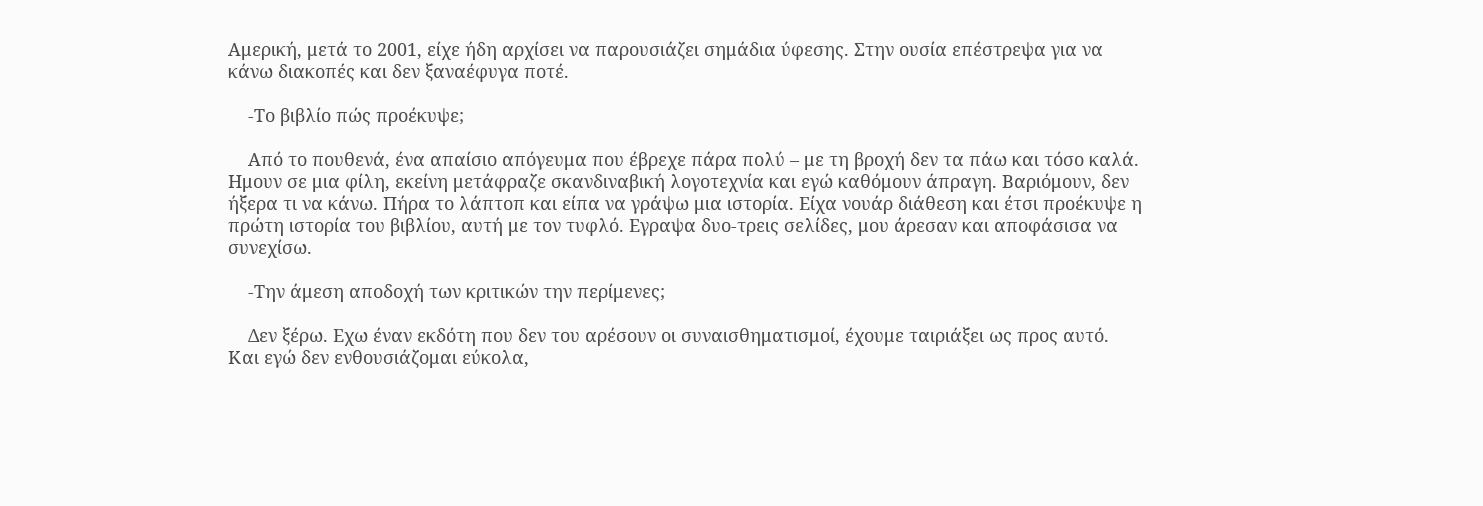Αμερική, μετά το 2001, είχε ήδη αρχίσει να παρουσιάζει σημάδια ύφεσης. Στην ουσία επέστρεψα για να κάνω διακοπές και δεν ξαναέφυγα ποτέ.

    -Το βιβλίο πώς προέκυψε;

    Από το πουθενά, ένα απαίσιο απόγευμα που έβρεχε πάρα πολύ – με τη βροχή δεν τα πάω και τόσο καλά. Ημουν σε μια φίλη, εκείνη μετάφραζε σκανδιναβική λογοτεχνία και εγώ καθόμουν άπραγη. Βαριόμουν, δεν ήξερα τι να κάνω. Πήρα το λάπτοπ και είπα να γράψω μια ιστορία. Είχα νουάρ διάθεση και έτσι προέκυψε η πρώτη ιστορία του βιβλίου, αυτή με τον τυφλό. Εγραψα δυο-τρεις σελίδες, μου άρεσαν και αποφάσισα να συνεχίσω.

    -Την άμεση αποδοχή των κριτικών την περίμενες;

    Δεν ξέρω. Εχω έναν εκδότη που δεν του αρέσουν οι συναισθηματισμοί, έχουμε ταιριάξει ως προς αυτό. Και εγώ δεν ενθουσιάζομαι εύκολα,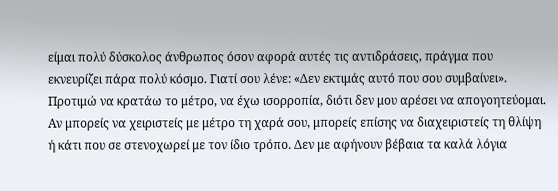είμαι πολύ δύσκολος άνθρωπος όσον αφορά αυτές τις αντιδράσεις, πράγμα που εκνευρίζει πάρα πολύ κόσμο. Γιατί σου λένε: «Δεν εκτιμάς αυτό που σου συμβαίνει». Προτιμώ να κρατάω το μέτρο, να έχω ισορροπία, διότι δεν μου αρέσει να απογοητεύομαι. Αν μπορείς να χειριστείς με μέτρο τη χαρά σου, μπορείς επίσης να διαχειριστείς τη θλίψη ή κάτι που σε στενοχωρεί με τον ίδιο τρόπο. Δεν με αφήνουν βέβαια τα καλά λόγια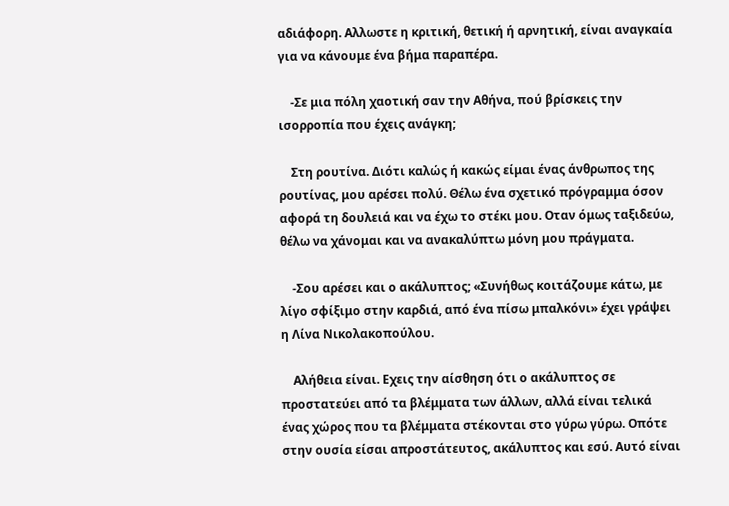αδιάφορη. Αλλωστε η κριτική, θετική ή αρνητική, είναι αναγκαία για να κάνουμε ένα βήμα παραπέρα.

    -Σε μια πόλη χαοτική σαν την Αθήνα, πού βρίσκεις την ισορροπία που έχεις ανάγκη;

    Στη ρουτίνα. Διότι καλώς ή κακώς είμαι ένας άνθρωπος της ρουτίνας, μου αρέσει πολύ. Θέλω ένα σχετικό πρόγραμμα όσον αφορά τη δουλειά και να έχω το στέκι μου. Οταν όμως ταξιδεύω, θέλω να χάνομαι και να ανακαλύπτω μόνη μου πράγματα.

    -Σου αρέσει και ο ακάλυπτος; «Συνήθως κοιτάζουμε κάτω, με λίγο σφίξιμο στην καρδιά, από ένα πίσω μπαλκόνι» έχει γράψει η Λίνα Νικολακοπούλου.

    Αλήθεια είναι. Εχεις την αίσθηση ότι ο ακάλυπτος σε προστατεύει από τα βλέμματα των άλλων, αλλά είναι τελικά ένας χώρος που τα βλέμματα στέκονται στο γύρω γύρω. Οπότε στην ουσία είσαι απροστάτευτος, ακάλυπτος και εσύ. Αυτό είναι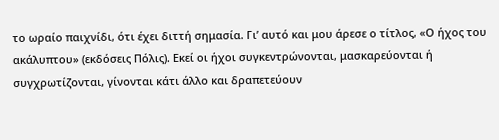το ωραίο παιχνίδι, ότι έχει διττή σημασία. Γι’ αυτό και μου άρεσε ο τίτλος, «Ο ήχος του ακάλυπτου» (εκδόσεις Πόλις). Εκεί οι ήχοι συγκεντρώνονται, μασκαρεύονται ή συγχρωτίζονται, γίνονται κάτι άλλο και δραπετεύουν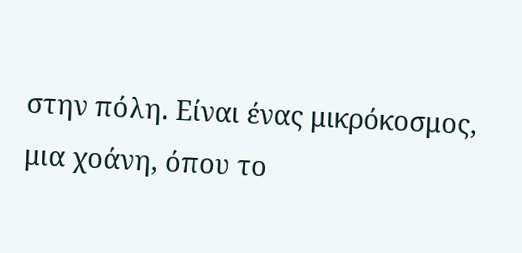στην πόλη. Είναι ένας μικρόκοσμος, μια χοάνη, όπου το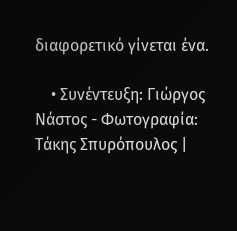διαφορετικό γίνεται ένα.

    • Συνέντευξη: Γιώργος Νάστος - Φωτογραφία: Τάκης Σπυρόπουλος |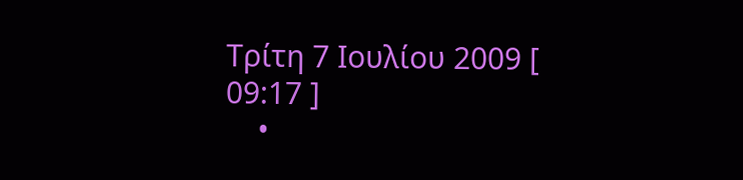Τρίτη 7 Ιουλίου 2009 [ 09:17 ]
    •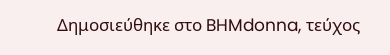Δημοσιεύθηκε στο BHMdonna, τεύχος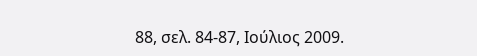88, σελ. 84-87, Ιούλιος 2009.